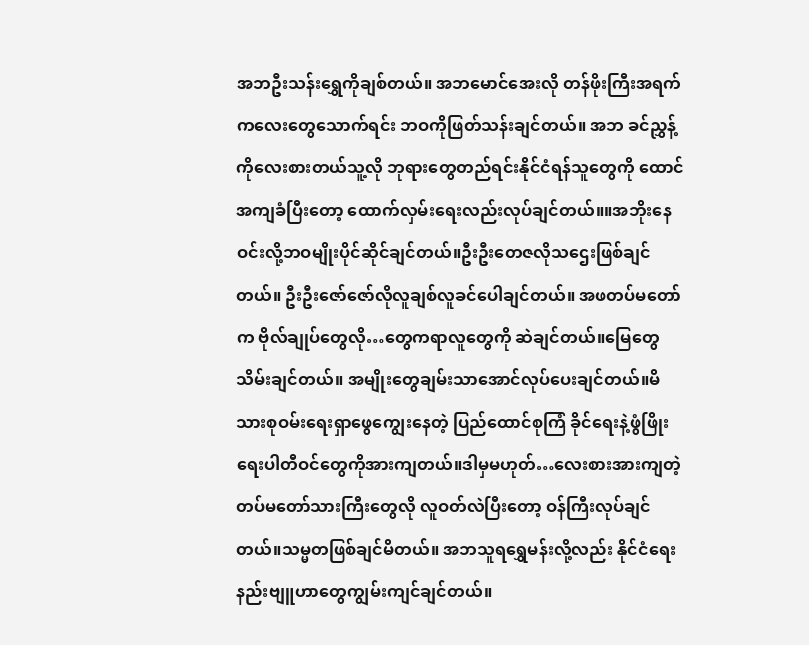အဘဦးသန်းရွှေကိုချစ်တယ်။ အဘမောင်အေးလို တန်ဖိုးကြီးအရက်ကလေးတွေသောက်ရင်း ဘဝကိုဖြတ်သန်းချင်တယ်။ အဘ ခင်ညွှန့်ကိုလေးစားတယ်သူ့လို ဘုရားတွေတည်ရင်းနိုင်ငံရန်သူတွေကို ထောင်အကျခံပြီးတော့ ထောက်လှမ်းရေးလည်းလုပ်ချင်တယ်။။အဘိုးနေဝင်းလို့ဘဝမျိုးပိုင်ဆိုင်ချင်တယ်။ဦးဦးတေဇလိုသဌေးဖြစ်ချင်တယ်။ ဦးဦးဇော်ဇော်လိုလူချစ်လူခင်ပေါချင်တယ်။ အဖတပ်မတော်က ဗိုလ်ချုပ်တွေလို…တွေကရာလူတွေကို ဆဲချင်တယ်။မြေတွေသိမ်းချင်တယ်။ အမျိုးတွေချမ်းသာအောင်လုပ်ပေးချင်တယ်။မိသားစုဝမ်းရေးရှာဖွေကျွေးနေတဲ့ ပြည်ထောင်စုကြံ ခိုင်ရေးနဲ့ဖွံဖြိုးရေးပါတီဝင်တွေကိုအားကျတယ်။ဒါမှမဟုတ်…လေးစားအားကျတဲ့ တပ်မတော်သားကြီးတွေလို လူဝတ်လဲပြီးတော့ ဝန်ကြီးလုပ်ချင်တယ်။သမ္မတဖြစ်ချင်မိတယ်။ အဘသူရရွှေမန်းလို့လည်း နိုင်ငံရေးနည်းဗျူဟာတွေကျွမ်းကျင်ချင်တယ်။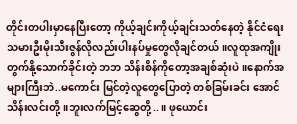တိုင်းတပါးမှာနေပြီးတော့ ကိုယ့်ချင်းကိုယ့်ချင်းသတ်နေတဲ့ နိုင်ငံရေးသမားဦးမိုးသီးဇွန်လိုလည်းပါးနပ်မှုတွေလိုချင်တယ်။လူထုအကျိုးတွက်နို့သောက်ခိုင်းတဲ့ ဘဘ သိန်းစိန်ကိုတော့အချစ်ဆုံးပဲ။နောက်အများကြီးဘဲ..မကောင်း မြင်တဲ့လူတွေပြောတဲ့ တစ်ခြမ်းခင်း အောင်သိန်းလင်းတို့။ဘူးလက်မြင့်ဆွေတို့..။ ဖုယောင်း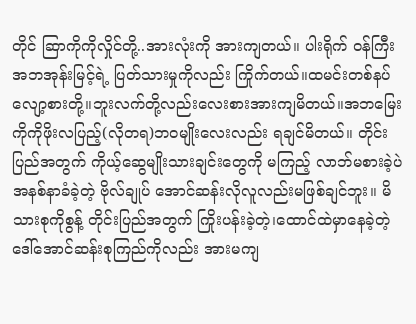တိုင် ဆြာကိုကိုလှိုင်တို့..အားလုံးကို အားကျတယ်။ ပါးရိုက် ဝန်ကြီး အဘအုန်းမြင့်ရဲ့ ပြတ်သားမှုကိုလည်း ကြိုက်တယ်။ထမင်းတစ်နပ်လျော့စားတို့။ဘူးလက်တို့လည်းလေးစားအားကျမိတယ်။အဘမြေး ကိုကိုဖိုးလပြည့်(လိုတရ)ဘဝမျိုးလေးလည်း ရချင်မိတယ်။ တိုင်းပြည်အတွက် ကိုယ့်ဆွေမျိုးသားချင်းတွေကို မကြည့် လာဘ်မစားခဲ့ပဲ အနစ်နာခံခဲ့တဲ့ ဗိုလ်ချုပ် အောင်ဆန်းလိုလူလည်းမဖြစ်ချင်ဘူး။ မိသားစုကိုစွန့် တိုင်းပြည်အတွက် ကြိုးပန်းခဲ့တဲ့၊ထောင်ထဲမှာနေခဲ့တဲ့ ဒေါ်အောင်ဆန်းစုကြည်ကိုလည်း အားမကျ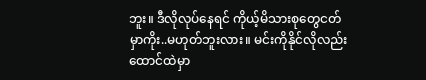ဘူး။ ဒီလိုလုပ်နေရင် ကိုယ့်မိသားစုတွေငတ်မှာကိုး..မဟုတ်ဘူးလား။ မင်းကိုနိုင်လိုလည်း ထောင်ထဲမှာ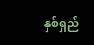နှစ်ရှည်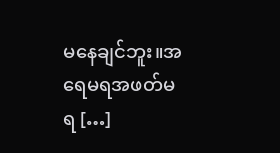မနေချင်ဘူး။အရေမရအဖတ်မရ […]